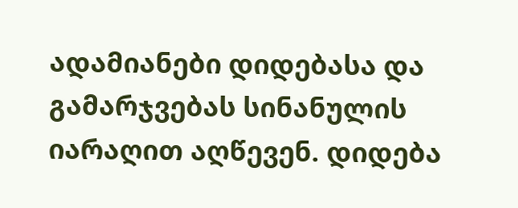ადამიანები დიდებასა და გამარჯვებას სინანულის იარაღით აღწევენ. დიდება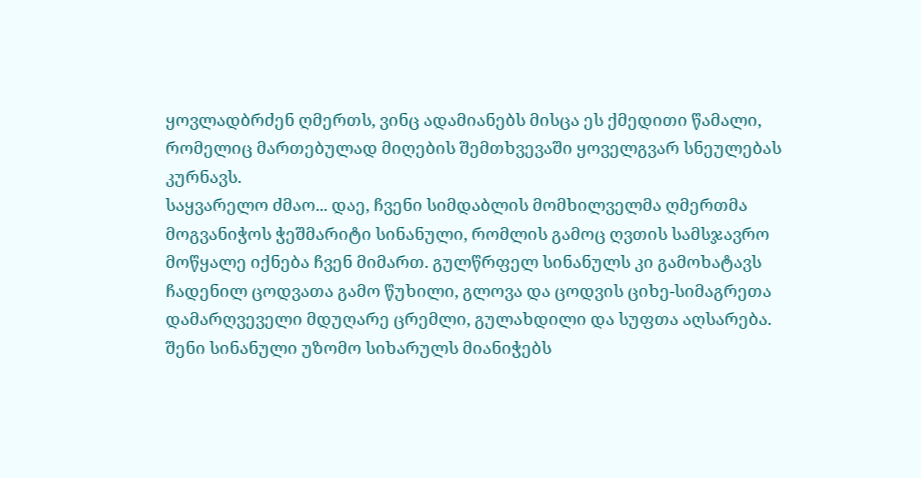ყოვლადბრძენ ღმერთს, ვინც ადამიანებს მისცა ეს ქმედითი წამალი, რომელიც მართებულად მიღების შემთხვევაში ყოველგვარ სნეულებას კურნავს.
საყვარელო ძმაო... დაე, ჩვენი სიმდაბლის მომხილველმა ღმერთმა მოგვანიჭოს ჭეშმარიტი სინანული, რომლის გამოც ღვთის სამსჯავრო მოწყალე იქნება ჩვენ მიმართ. გულწრფელ სინანულს კი გამოხატავს ჩადენილ ცოდვათა გამო წუხილი, გლოვა და ცოდვის ციხე-სიმაგრეთა დამარღვეველი მდუღარე ცრემლი, გულახდილი და სუფთა აღსარება.
შენი სინანული უზომო სიხარულს მიანიჭებს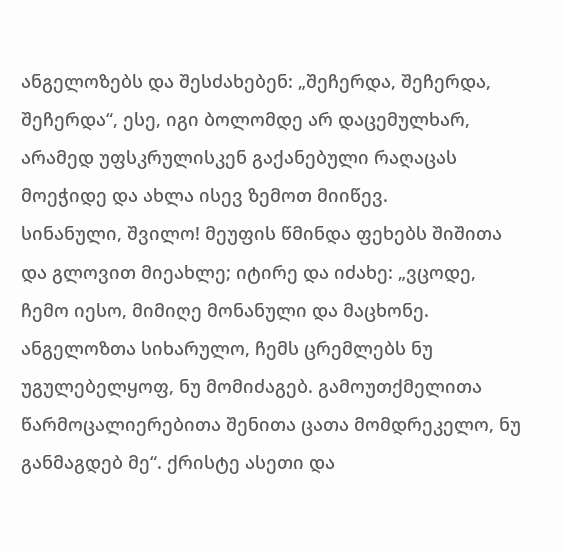ანგელოზებს და შესძახებენ: „შეჩერდა, შეჩერდა, შეჩერდა“, ესე, იგი ბოლომდე არ დაცემულხარ, არამედ უფსკრულისკენ გაქანებული რაღაცას მოეჭიდე და ახლა ისევ ზემოთ მიიწევ.
სინანული, შვილო! მეუფის წმინდა ფეხებს შიშითა და გლოვით მიეახლე; იტირე და იძახე: „ვცოდე, ჩემო იესო, მიმიღე მონანული და მაცხონე. ანგელოზთა სიხარულო, ჩემს ცრემლებს ნუ უგულებელყოფ, ნუ მომიძაგებ. გამოუთქმელითა წარმოცალიერებითა შენითა ცათა მომდრეკელო, ნუ განმაგდებ მე“. ქრისტე ასეთი და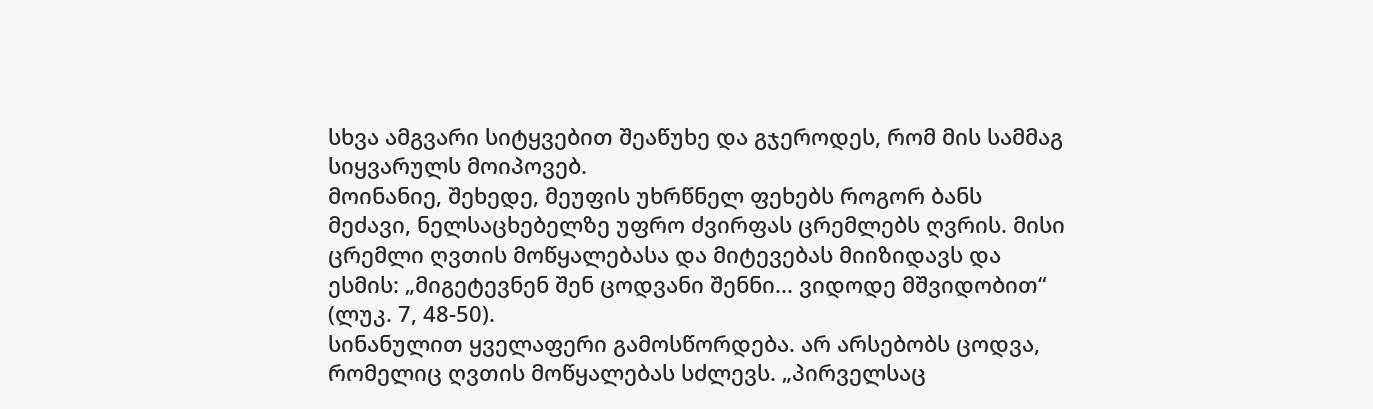სხვა ამგვარი სიტყვებით შეაწუხე და გჯეროდეს, რომ მის სამმაგ სიყვარულს მოიპოვებ.
მოინანიე, შეხედე, მეუფის უხრწნელ ფეხებს როგორ ბანს მეძავი, ნელსაცხებელზე უფრო ძვირფას ცრემლებს ღვრის. მისი ცრემლი ღვთის მოწყალებასა და მიტევებას მიიზიდავს და ესმის: „მიგეტევნენ შენ ცოდვანი შენნი... ვიდოდე მშვიდობით“ (ლუკ. 7, 48-50).
სინანულით ყველაფერი გამოსწორდება. არ არსებობს ცოდვა, რომელიც ღვთის მოწყალებას სძლევს. „პირველსაც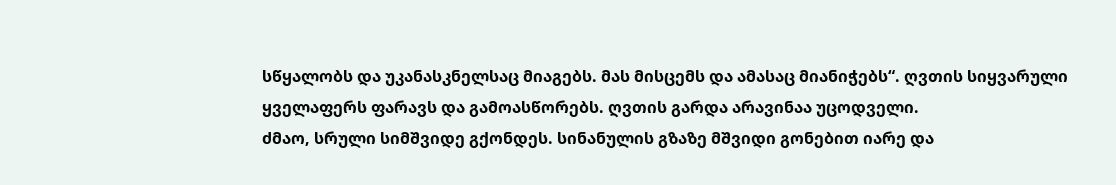სწყალობს და უკანასკნელსაც მიაგებს. მას მისცემს და ამასაც მიანიჭებს“. ღვთის სიყვარული ყველაფერს ფარავს და გამოასწორებს. ღვთის გარდა არავინაა უცოდველი.
ძმაო, სრული სიმშვიდე გქონდეს. სინანულის გზაზე მშვიდი გონებით იარე და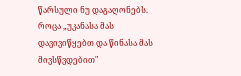წარსული ნუ დაგაღონებს. როცა „უკანასა მას დავივიწყებთ და წინასა მას მივსწვდებით"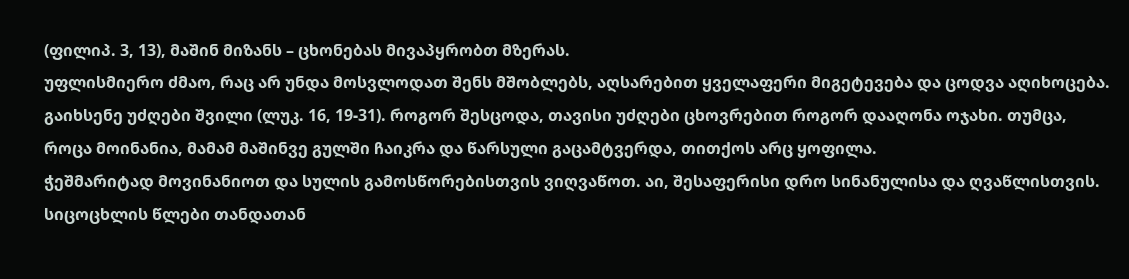(ფილიპ. 3, 13), მაშინ მიზანს – ცხონებას მივაპყრობთ მზერას.
უფლისმიერო ძმაო, რაც არ უნდა მოსვლოდათ შენს მშობლებს, აღსარებით ყველაფერი მიგეტევება და ცოდვა აღიხოცება. გაიხსენე უძღები შვილი (ლუკ. 16, 19-31). როგორ შესცოდა, თავისი უძღები ცხოვრებით როგორ დააღონა ოჯახი. თუმცა, როცა მოინანია, მამამ მაშინვე გულში ჩაიკრა და წარსული გაცამტვერდა, თითქოს არც ყოფილა.
ჭეშმარიტად მოვინანიოთ და სულის გამოსწორებისთვის ვიღვაწოთ. აი, შესაფერისი დრო სინანულისა და ღვაწლისთვის. სიცოცხლის წლები თანდათან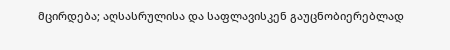მცირდება; აღსასრულისა და საფლავისკენ გაუცნობიერებლად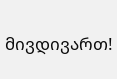მივდივართ!